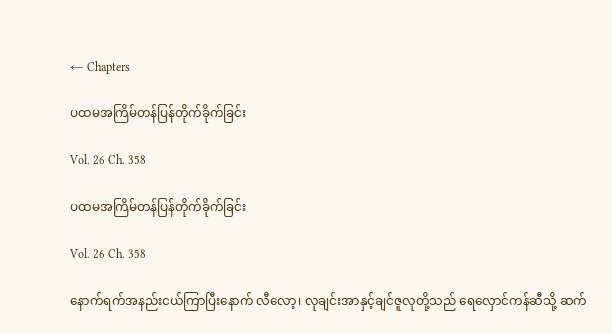← Chapters

ပထမအကြိမ်တန်ပြန်တိုက်ခိုက်ခြင်း

Vol. 26 Ch. 358

ပထမအကြိမ်တန်ပြန်တိုက်ခိုက်ခြင်း

Vol. 26 Ch. 358

နောက်ရက်အနည်းငယ်ကြာပြီးနောက် လီလော့၊ လုချင်းအာနှင့်ချင်ဇူလုတို့သည် ရေလှောင်ကန်ဆီသို့ ဆက်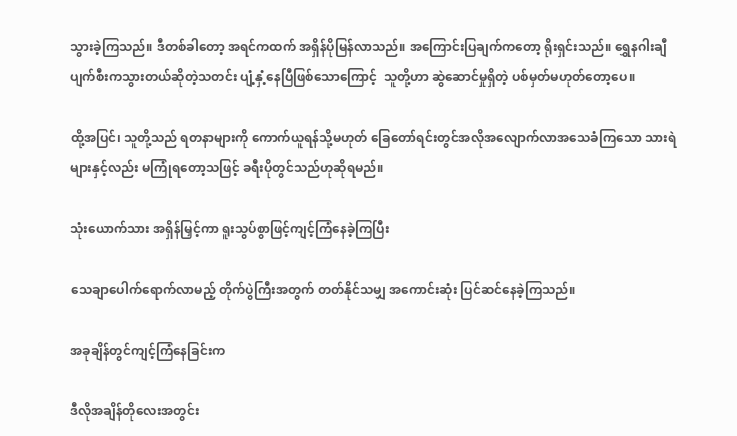သွားခဲ့ကြသည်။ ဒီတစ်ခါတော့ အရင်ကထက် အရှိန်ပိုမြန်လာသည်။ အကြောင်းပြချက်ကတော့ ရိုးရှင်းသည်။ ရွှေနဂါးချီ ပျက်စီးကသွားတယ်ဆိုတဲ့သတင်း ပျံ့နှံ့နေပြီဖြစ်သောကြောင့်  သူတို့ဟာ ဆွဲဆောင်မှုရှိတဲ့ ပစ်မှတ်မဟုတ်တော့ပေ။

ထို့အပြင်၊ သူတို့သည် ရတနာများကို ကောက်ယူရန်သို့မဟုတ် ခြေတော်ရင်းတွင်အလိုအလျောက်လာအသေခံကြသော သားရဲများနှင့်လည်း မကြုံရတော့သဖြင့် ခရီးပိုတွင်သည်ဟုဆိုရမည်။

သုံးယောက်သား အရှိန်မြှင့်ကာ ရူးသွပ်စွာဖြင့်ကျင့်ကြံနေခဲ့ကြပြီး

သေချာပေါက်ရောက်လာမည့် တိုက်ပွဲကြီးအတွက် တတ်နိုင်သမျှ အကောင်းဆုံး ပြင်ဆင်နေခဲ့ကြသည်။

အခုချိန်တွင်ကျင့်ကြံနေခြင်းက

ဒီလိုအချိန်တိုလေးအတွင်း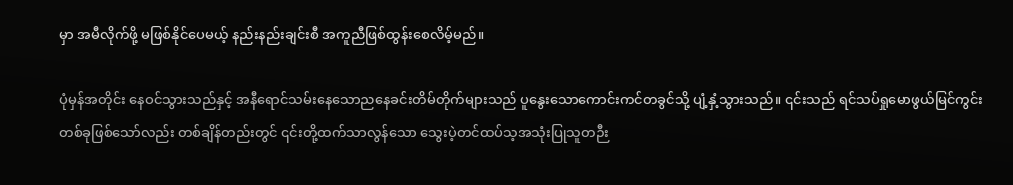မှာ အမီလိုက်ဖို့ မဖြစ်နိုင်ပေမယ့် နည်းနည်းချင်းစီ အကူညီဖြစ်ထွန်းစေလိမ့်မည်။

ပုံမှန်အတိုင်း နေဝင်သွားသည်နှင့် အနီရောင်သမ်းနေသောညနေခင်းတိမ်တိုက်များသည် ပူနွေးသောကောင်းကင်တခွင်သို့ ပျံ့နှံ့သွားသည်။ ၎င်းသည် ရင်သပ်ရှုမောဖွယ်မြင်ကွင်းတစ်ခုဖြစ်သော်လည်း တစ်ချိန်တည်းတွင် ၎င်းတို့ထက်သာလွန်သော သွေးပဲ့တင်ထပ်သ့အသုံးပြုသူတဉီး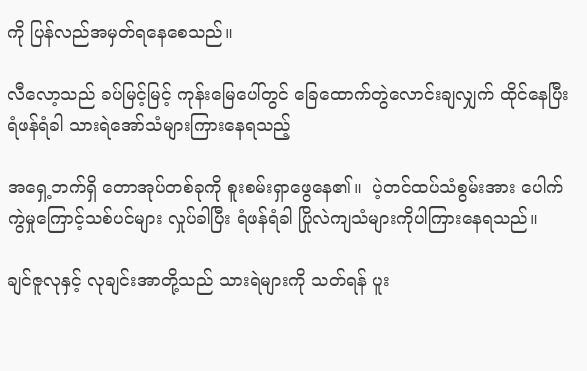ကို ပြန်လည်အမှတ်ရနေစေသည်။

လီလော့သည် ခပ်မြင့်မြင့် ကုန်းမြေပေါ်တွင် ခြေထောက်တွဲလောင်းချလျှက် ထိုင်နေပြီး ရံဖန်ရံခါ သားရဲအော်သံများကြားနေရသည့်

အရှေ့ဘက်ရှိ တောအုပ်တစ်ခုကို စူးစမ်းရှာဖွေနေ၏။  ပဲ့တင်ထပ်သံစွမ်းအား ပေါက်ကွဲမှုကြောင့်သစ်ပင်များ လှုပ်ခါပြီး ရံဖန်ရံခါ ပြိုလဲကျသံများကိုပါကြားနေရသည်။

ချင်ဇူလုနှင့် လုချင်းအာတို့သည် သားရဲများကို သတ်ရန် ပူး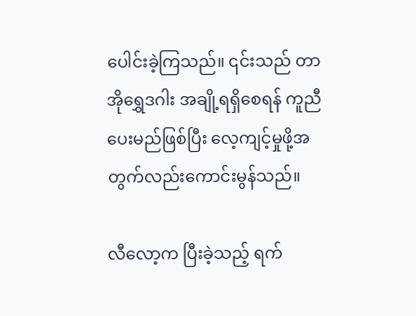ပေါင်းခဲ့ကြသည်။ ၎င်းသည် တာအိုရွှေဒဂါး အချို့ရရှိစေရန် ကူညီပေးမည်ဖြစ်ပြီး လေ့ကျင့်မှုဖို့အတွက်လည်းကောင်းမွန်သည်။

လီလော့က ပြီးခဲ့သည့် ရက်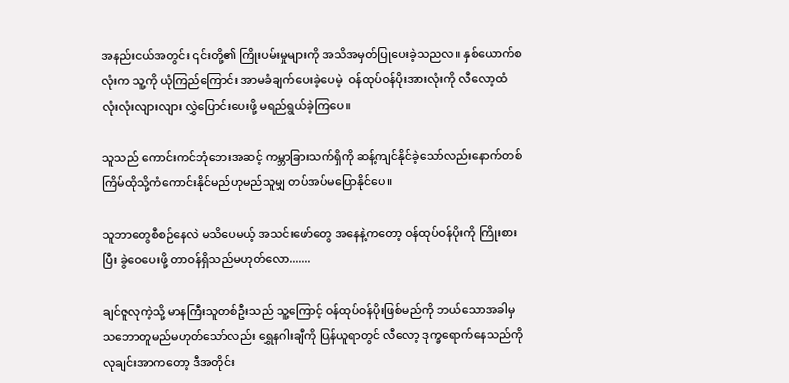အနည်းငယ်အတွင်း ၎င်းတို့၏ ကြိုးပမ်းမှုများကို အသိအမှတ်ပြုပေးခဲ့သညလ။ နှစ်ယောက်စလုံးက သူ့ကို ယုံကြည်ကြောင်း အာမခံချက်ပေးခဲ့ပေမဲ့  ဝန်ထုပ်ဝန်ပိုးအားလုံးကို လီလော့ထံ လုံးလုံးလျားလျား လွှဲပြောင်းပေးဖို့ မရည်ရွယ်ခဲ့ကြပေ။

သူသည် ကောင်းကင်ဘုံဘေးအဆင့် ကမ္ဘာခြားသက်ရှိကို ဆန့်ကျင်နိုင်ခဲ့သော်လည်းနောက်တစ်ကြိမ်ထိုသို့ကံကောင်းနိုင်မည်ဟုမည်သူမျှ တပ်အပ်မပြောနိုင်ပေ။

သူဘာတွေစီစဉ်နေလဲ မသိပေမယ့် အသင်းဖော်တွေ အနေနဲ့ကတော့ ဝန်ထုပ်ဝန်ပိုးကို ကြိုးစားပြီး ခွဲဝေပေးဖို့ တာဝန်ရှိသည်မဟုတ်လော.......

ချင်ဇူလုကဲ့သို့ မာနကြီးသူတစ်ဦးသည် သူ့ကြောင့် ဝန်ထုပ်ဝန်ပိုးဖြစ်မည်ကို ဘယ်သောအခါမှ သဘောတူမည်မဟုတ်သော်လည်း ရွှေနဂါးချီကို ပြန်ယူရာတွင် လီလော့ ဒုက္ခရောက်နေသည်ကို လုချင်းအာကတော့ ဒီအတိုင်း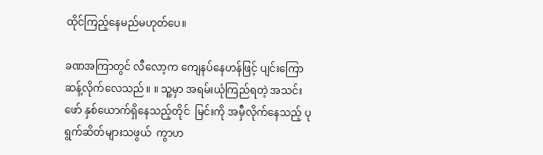ထိုင်ကြည့်နေမည်မဟုတ်ပေ။

ခဏအကြာတွင် လီလော့က ကျေနပ်နေဟန်ဖြင့် ပျင်းကြောဆန့်လိုက်လေသည်။ ။ သူ့မှာ အရမ်းယုံကြည်ရတဲ့ အသင်းဖော် နှစ်ယောက်ရှိနေသည့်တိုင်  မြင်းကို အမှီလိုက်နေသည့် ပုရွက်ဆိတ်များသဖွယ်  ကွာဟ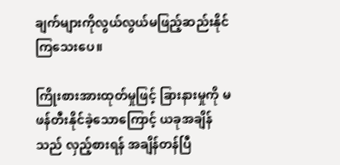ချက်များကိုလွယ်လွယ်မဖြည့်ဆည်းနိုင်ကြသေးပေ။

ကြိုးစားအားထုတ်မှုဖြင့် ခြားနားမှုကို မဖန်တီးနိုင်ခဲ့သောကြောင့် ယခုအချိန်သည် လှည့်စားရန် အချိန်တန်ပြီ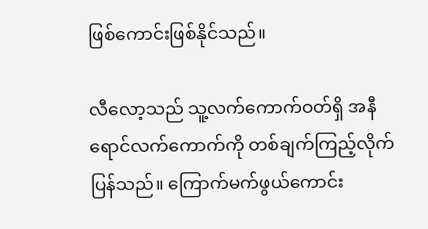ဖြစ်ကောင်းဖြစ်နိုင်သည်။

လီလော့သည် သူ့လက်ကောက်ဝတ်ရှိ အနီရောင်လက်ကောက်ကို တစ်ချက်ကြည့်လိုက်ပြန်သည်။ ကြောက်မက်ဖွယ်ကောင်း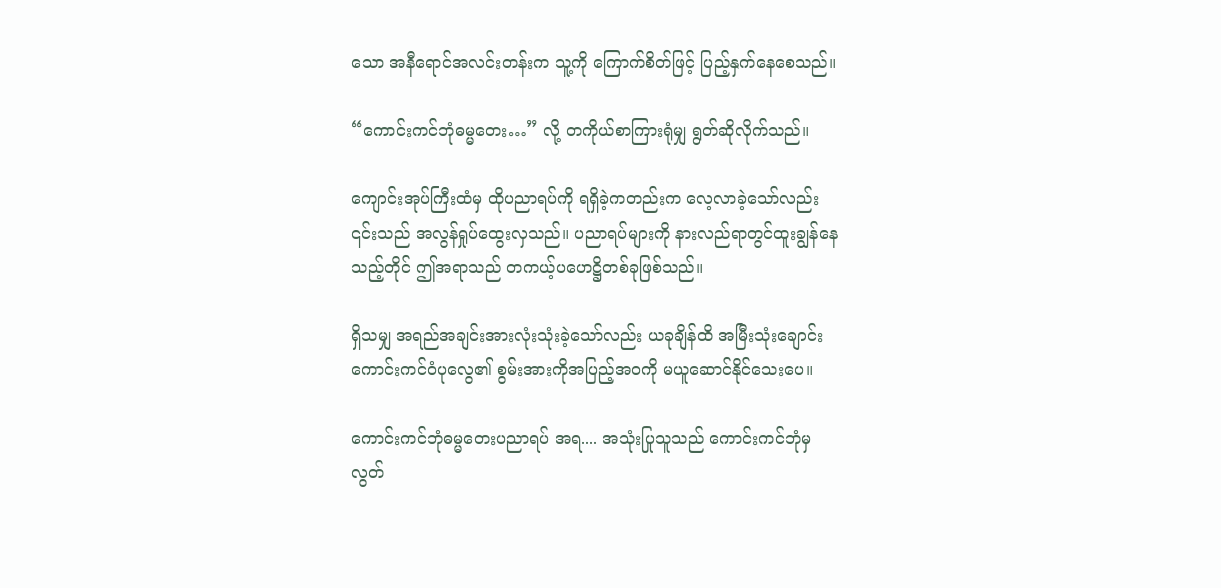သော အနီရောင်အလင်းတန်းက သူ့ကို ကြောက်စိတ်ဖြင့် ပြည့်နှက်နေစေသည်။

“ကောင်းကင်ဘုံဓမ္မတေး…” လို့ တကိုယ်စာကြားရုံမျှ ရွတ်ဆိုလိုက်သည်။

ကျောင်းအုပ်ကြီးထံမှ ထိုပညာရပ်ကို ရရှိခဲ့ကတည်းက လေ့လာခဲ့သော်လည်း ၎င်းသည် အလွန်ရှုပ်ထွေးလှသည်။ ပညာရပ်များကို နားလည်ရာတွင်ထူးချွန်နေသည့်တိုင် ဤအရာသည် တကယ့်ပဟေဋ္ဌိတစ်ခုဖြစ်သည်။

ရှိသမျှ အရည်အချင်းအားလုံးသုံးခဲ့သော်လည်း ယခုချိန်ထိ အမြီးသုံးချောင်းကောင်းကင်ဝံပုလွေ၏ စွမ်းအားကိုအပြည့်အဝကို မယူဆောင်နိုင်သေးပေ။

ကောင်းကင်ဘုံဓမ္မတေးပညာရပ် အရ.... အသုံးပြုသူသည် ကောင်းကင်ဘုံမှ လွတ်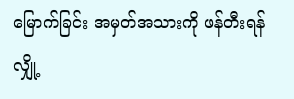မြောက်ခြင်း အမှတ်အသားကို ဖန်တီးရန် လျှို့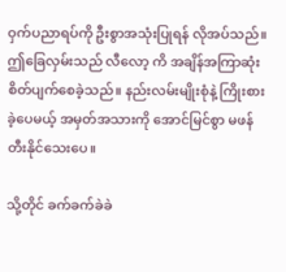ဝှက်ပညာရပ်ကို ဦးစွာအသုံးပြုရန် လိုအပ်သည်။ ဤခြေလှမ်းသည် လီလော့ ကိ အချိန်အကြာဆုံး စိတ်ပျက်စေခဲ့သည်။ နည်းလမ်းမျိုးစုံနဲ့ ကြိုးစားခဲ့ပေမယ့် အမှတ်အသားကို အောင်မြင်စွာ မဖန်တီးနိုင်သေးပေ။

သို့တိုင် ခက်ခက်ခဲခဲ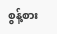စွန့်စား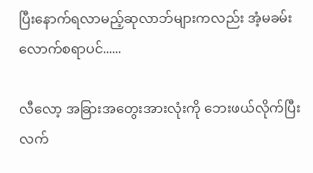ပြီးနောက်ရလာမည့်ဆုလာဘ်များကလည်း အံ့မခမ်းလောက်စရာပင်......

လီလော့ အခြားအတွေးအားလုံးကို ဘေးဖယ်လိုက်ပြီး လက်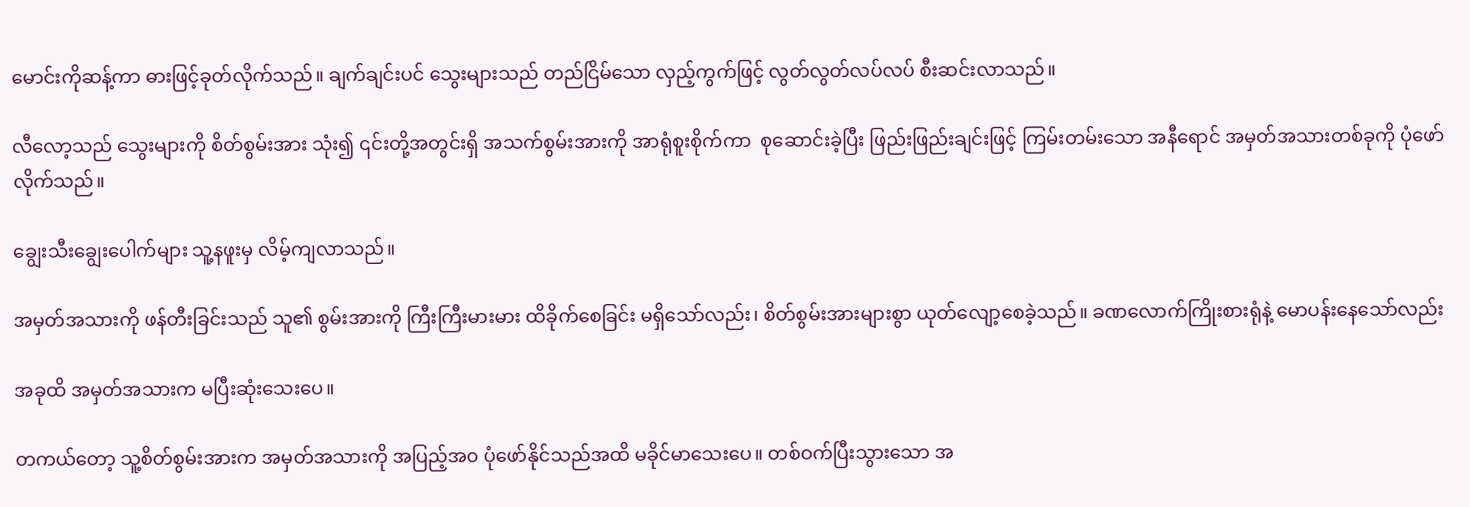မောင်းကိုဆန့်ကာ ဓားဖြင့်ခုတ်လိုက်သည်။ ချက်ချင်းပင် သွေးများသည် တည်ငြိမ်သော လှည့်ကွက်ဖြင့် လွတ်လွတ်လပ်လပ် စီးဆင်းလာသည်။

လီလော့သည် သွေးများကို စိတ်စွမ်းအား သုံး၍ ၎င်းတို့အတွင်းရှိ အသက်စွမ်းအားကို အာရုံစူးစိုက်ကာ  စုဆောင်းခဲ့ပြီး ဖြည်းဖြည်းချင်းဖြင့် ကြမ်းတမ်းသော အနီရောင် အမှတ်အသားတစ်ခုကို ပုံဖော်လိုက်သည်။

ချွေးသီးချွေးပေါက်များ သူ့နဖူးမှ လိမ့်ကျလာသည်။

အမှတ်အသားကို ဖန်တီးခြင်းသည် သူ၏ စွမ်းအားကို ကြီးကြီးမားမား ထိခိုက်စေခြင်း မရှိသော်လည်း၊ စိတ်စွမ်းအားများစွာ ယုတ်လျော့စေခဲ့သည်။ ခဏလောက်ကြိုးစားရုံနဲ့ မောပန်းနေသော်လည်း

အခုထိ အမှတ်အသားက မပြီးဆုံးသေးပေ။

တကယ်တော့ သူ့စိတ်စွမ်းအားက အမှတ်အသားကို အပြည့်အ၀ ပုံဖော်နိုင်သည်အထိ မခိုင်မာသေးပေ။ တစ်ဝက်ပြီးသွားသော အ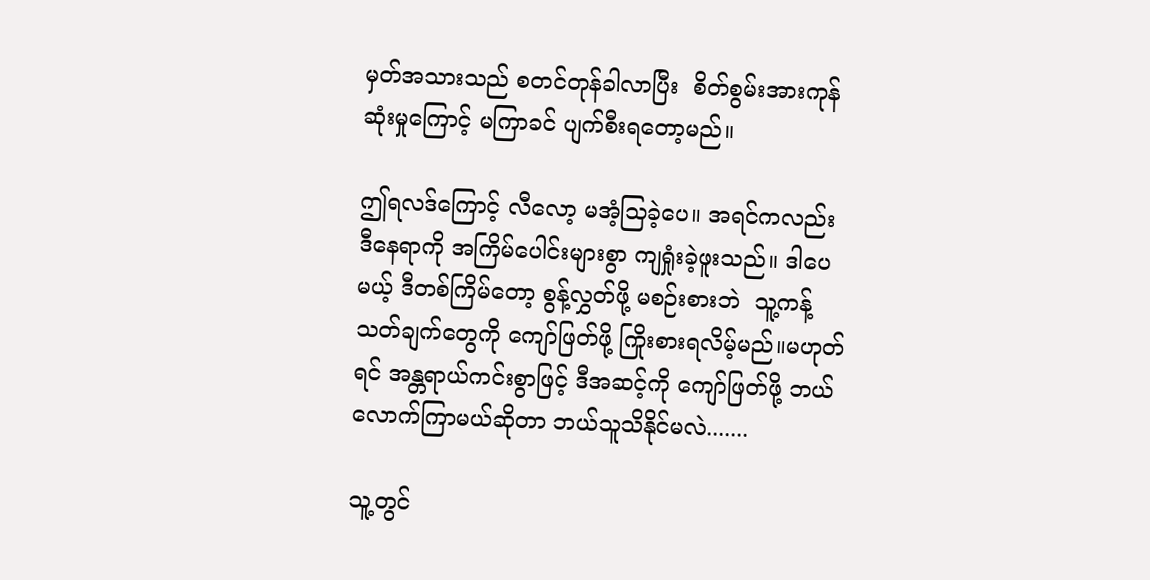မှတ်အသားသည် စတင်တုန်ခါလာပြီး  စိတ်စွမ်းအားကုန်ဆုံးမှုကြောင့် မကြာခင် ပျက်စီးရတော့မည်။

ဤရလဒ်ကြောင့် လီလော့ မအံ့သြခဲ့ပေ။ အရင်ကလည်း ဒီနေရာကို အကြိမ်ပေါင်းများစွာ ကျရှုံးခဲ့ဖူးသည်။ ဒါပေမယ့် ဒီတစ်ကြိမ်တော့ စွန့်လွှတ်ဖို့ မစဉ်းစားဘဲ  သူ့ကန့်သတ်ချက်တွေကို ကျော်ဖြတ်ဖို့ ကြိုးစားရလိမ့်မည်။မဟုတ်ရင် အန္တရာယ်ကင်းစွာဖြင့် ဒီအဆင့်ကို ကျော်ဖြတ်ဖို့ ဘယ်လောက်ကြာမယ်ဆိုတာ ဘယ်သူသိနိုင်မလဲ.......

သူ့တွင်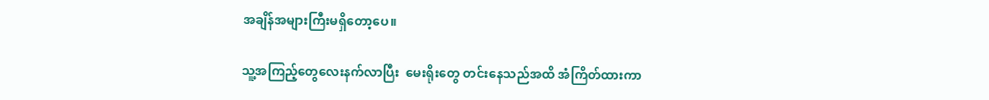အချိန်အများကြီးမရှိတော့ပေ။

သူ့အကြည့်တွေလေးနက်လာပြီး  မေးရိုးတွေ တင်းနေသည်အထိ အံကြိတ်ထားကာ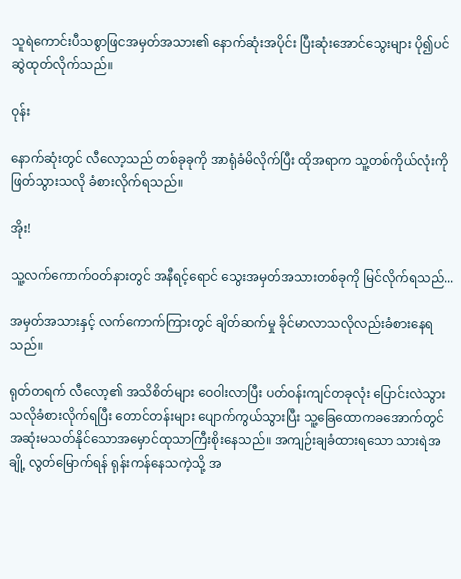သူရဲကောင်းပီသစွာဖြငအမှတ်အသား၏ နောက်ဆုံးအပိုင်း ပြီးဆုံးအောင်သွေးများ ပို၍ပင် ဆွဲထုတ်လိုက်သည်။

ဝုန်း

နောက်ဆုံးတွင် လီလော့သည် တစ်ခုခုကို အာရုံခံမိလိုက်ပြီး ထိုအရာက သူ့တစ်ကိုယ်လုံးကို ဖြတ်သွားသလို ခံစားလိုက်ရသည်။

အိုး!

သူ့လက်ကောက်ဝတ်နားတွင် အနီရင့်ရောင် သွေးအမှတ်အသားတစ်ခုကို မြင်လိုက်ရသည်...

အမှတ်အသားနှင့် လက်ကောက်ကြားတွင် ချိတ်ဆက်မှု ခိုင်မာလာသလိုလည်းခံစားနေရသည်။

ရုတ်တရက် လီလော့၏ အသိစိတ်များ ဝေဝါးလာပြီး ပတ်ဝန်းကျင်တခုလုံး ပြောင်းလဲသွားသလိုခံစားလိုက်ရပြီး တောင်တန်းများ ပျောက်ကွယ်သွားပြီး သူ့ခြေထောကခအောက်တွင် အဆုံးမသတ်နိုင်သောအမှောင်ထုသာကြီးစိုးနေသည်။ အကျဉ်းချခံထားရသော သားရဲအချို့ လွတ်မြောက်ရန် ရုန်းကန်နေသကဲ့သို့ အ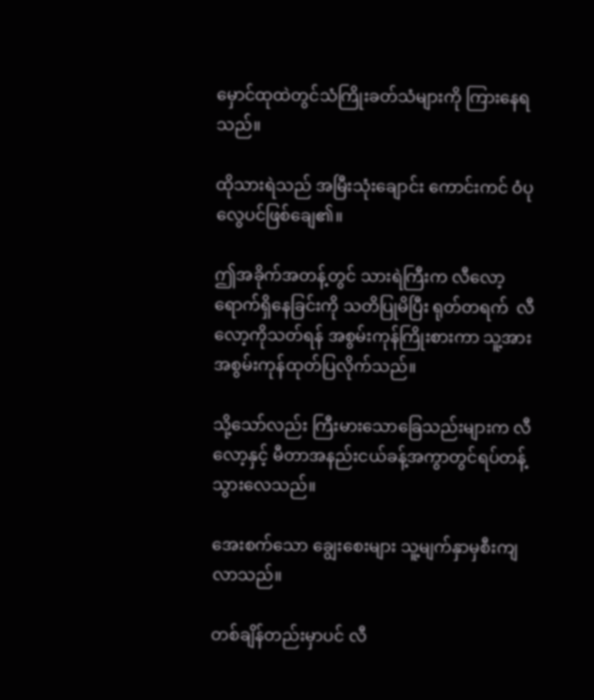မှောင်ထုထဲတွင်သံကြိုးခတ်သံများကို ကြားနေရသည်။

ထိုသားရဲသည် အမြီးသုံးချောင်း ကောင်းကင် ဝံပုလွေပင်ဖြစ်ချေ၏။

ဤအခိုက်အတန့်တွင် သားရဲကြီးက လီလော့ ရောက်ရှိနေခြင်းကို သတိပြုမိပြီး ရုတ်တရက်  လီလော့ကိုသတ်ရန် အစွမ်းကုန်ကြိုးစားကာ သူ့အား အစွမ်းကုန်ထုတ်ပြလိုက်သည်။

သို့သော်လည်း ကြီးမားသောခြေသည်းများက လီလော့နှင့် မီတာအနည်းငယ်ခန့်အကွာတွင်ရပ်တန့်သွားလေသည်။

အေးစက်သော ချွေးစေးများ သူ့မျက်နှာမှစီးကျလာသည်။

တစ်ချိန်တည်းမှာပင် လီ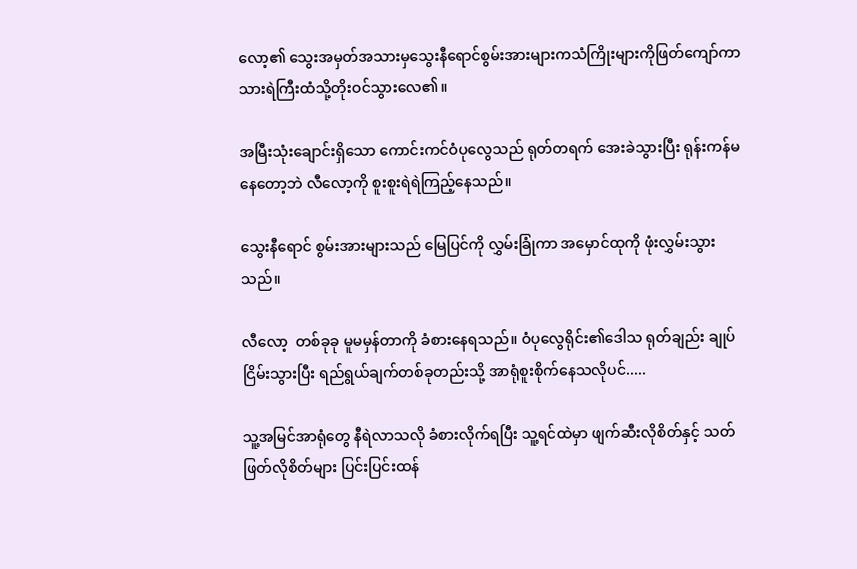လော့၏ သွေးအမှတ်အသားမှသွေးနီရောင်စွမ်းအားများကသံကြိုးများကိုဖြတ်ကျော်ကာ သားရဲကြီးထံသို့တိုးဝင်သွားလေ၏။

အမြီးသုံးချောင်းရှိသော ကောင်းကင်ဝံပုလွေသည် ရုတ်တရက် အေးခဲသွားပြီး ရုန်းကန်မနေတော့ဘဲ လီလော့ကို စူးစူးရဲရဲကြည့်နေသည်။

သွေးနီရောင် စွမ်းအားများသည် မြေပြင်ကို လွှမ်းခြုံကာ အမှောင်ထုကို ဖုံးလွှမ်းသွားသည်။

လီလော့  တစ်ခုခု မူမမှန်တာကို ခံစားနေရသည်။ ဝံပုလွေရိုင်း၏ဒေါသ ရုတ်ချည်း ချုပ်ငြိမ်းသွားပြီး ရည်ရွယ်ချက်တစ်ခုတည်းသို့ အာရုံစူးစိုက်နေသလိုပင်.....

သူ့အမြင်အာရုံတွေ နီရဲလာသလို ခံစားလိုက်ရပြီး သူ့ရင်ထဲမှာ ဖျက်ဆီးလိုစိတ်နှင့် သတ်ဖြတ်လိုစိတ်များ ပြင်းပြင်းထန်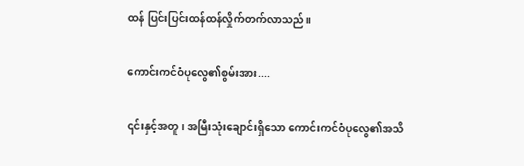ထန် ပြင်းပြင်းထန်ထန်လှိုက်တက်လာသည်။

ကောင်းကင်ဝံပုလွေ၏စွမ်းအား....

၎င်းနှင့်အတူ၊ အမြီးသုံးချောင်းရှိသော ကောင်းကင်ဝံပုလွေ၏အသိ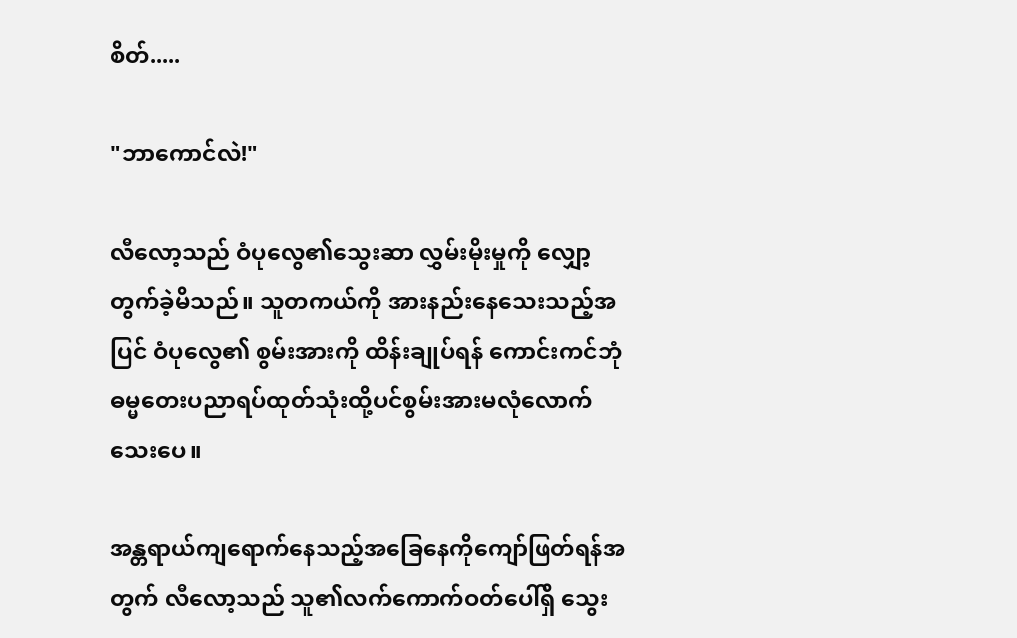စိတ်.....

"ဘာကောင်လဲ!"

လီလော့သည် ဝံပုလွေ၏သွေးဆာ လွှမ်းမိုးမှုကို လျှော့တွက်ခဲ့မိသည်။ သူတကယ်ကို အားနည်းနေသေးသည့်အပြင် ဝံပုလွေ၏ စွမ်းအားကို ထိန်းချုပ်ရန် ကောင်းကင်ဘုံဓမ္မတေးပညာရပ်ထုတ်သုံးထို့ပင်စွမ်းအားမလုံလောက်သေးပေ။

အန္တရာယ်ကျရောက်နေသည့်အခြေနေကိုကျော်ဖြတ်ရန်အတွက် လီလော့သည် သူ၏လက်ကောက်ဝတ်ပေါ်ရှိ သွေး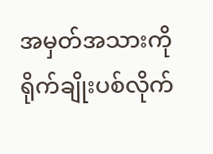အမှတ်အသားကို ရိုက်ချိုးပစ်လိုက်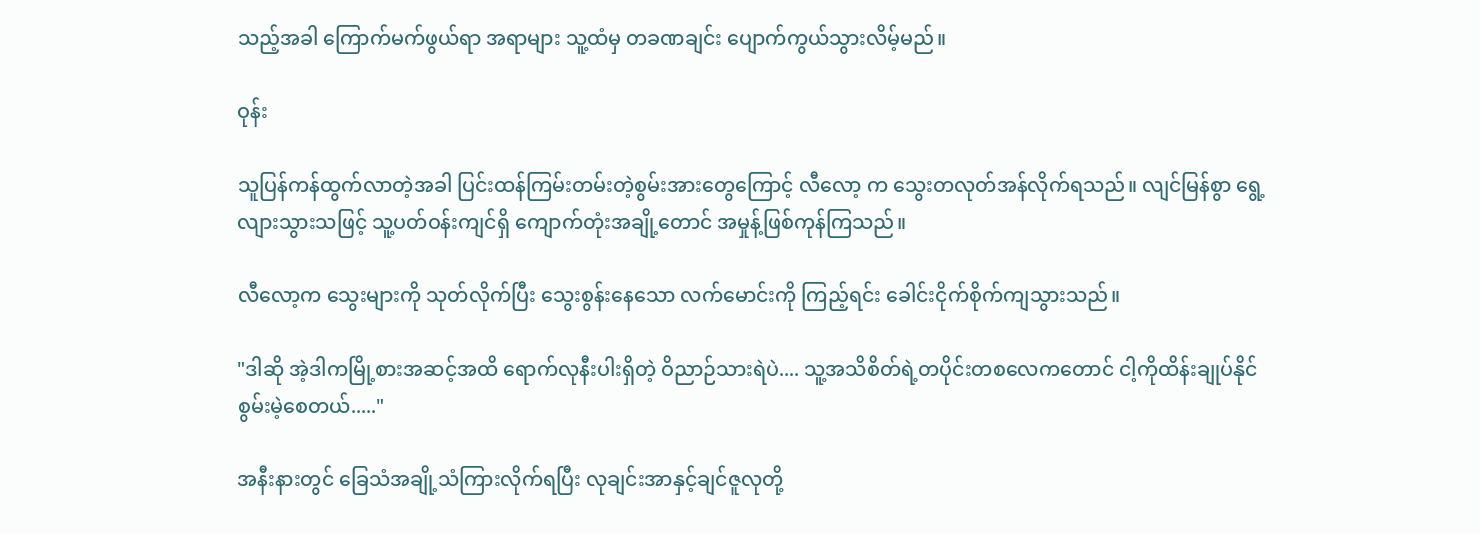သည့်အခါ ကြောက်မက်ဖွယ်ရာ အရာများ သူ့ထံမှ တခဏချင်း ပျောက်ကွယ်သွားလိမ့်မည်။

ဝုန်း

သူပြန်ကန်ထွက်လာတဲ့အခါ ပြင်းထန်ကြမ်းတမ်းတဲ့စွမ်းအားတွေကြောင့် လီလော့ က သွေးတလုတ်အန်လိုက်ရသည်။ လျင်မြန်စွာ ရွေ့လျားသွားသဖြင့် သူ့ပတ်ဝန်းကျင်ရှိ ကျောက်တုံးအချို့တောင် အမှုန့်ဖြစ်ကုန်ကြသည်။

လီလော့က သွေးများကို သုတ်လိုက်ပြီး သွေးစွန်းနေသော လက်မောင်းကို ကြည့်ရင်း ခေါင်းငိုက်စိုက်ကျသွားသည်။

"ဒါဆို အဲ့ဒါကမြို့စားအဆင့်အထိ ရောက်လုနီးပါးရှိတဲ့ ဝိညာဉ်သားရဲပဲ.... သူ့အသိစိတ်ရဲ့တပိုင်းတစလေကတောင် ငါ့ကိုထိန်းချုပ်နိုင်စွမ်းမဲ့စေတယ်....."

အနီးနားတွင် ခြေသံအချို့သံကြားလိုက်ရပြီး လုချင်းအာနှင့်ချင်ဇူလုတို့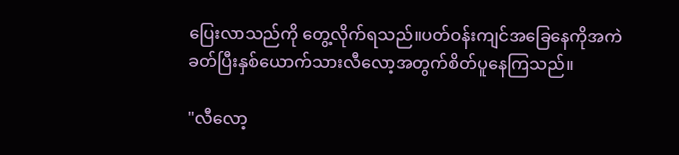ပြေးလာသည်ကို တွေ့လိုက်ရသည်။ပတ်ဝန်းကျင်အခြေနေကိုအကဲခတ်ပြီးနှစ်ယောက်သားလီလော့အတွက်စိတ်ပူနေကြသည်။

"လီလော့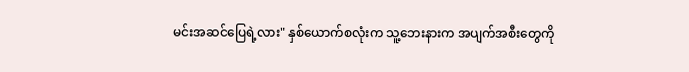မင်းအဆင်ပြေရဲ့လား" နှစ်ယောက်စလုံးက သူ့ဘေးနားက အပျက်အစီးတွေကို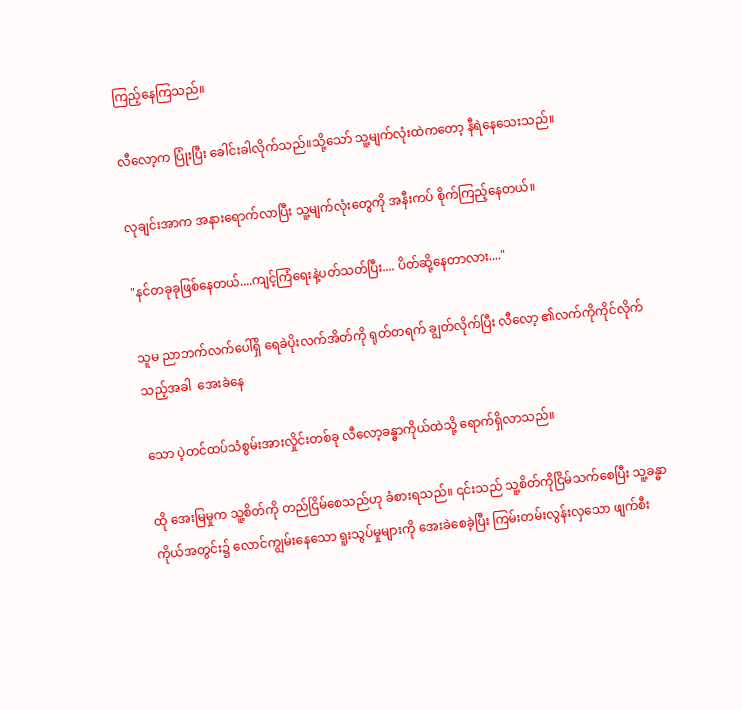ကြည့်နေကြသည်။

လီလော့က ပြုံးပြီး ခေါင်းခါလိုက်သည်။သို့သော် သူ့မျက်လုံးထဲကတော့ နီရဲနေသေးသည်။

လုချင်းအာက အနားရောက်လာပြီး သူ့မျက်လုံးတွေကို အနီးကပ် စိုက်ကြည့်နေတယ်။

"နင်တခုခုဖြစ်နေတယ်....ကျင့်ကြံရေးနဲ့ပတ်သတ်ပြီး.... ပိတ်ဆို့နေတာလား...."

သူမ ညာဘက်လက်ပေါ်ရှိ ရေခဲပိုးလက်အိတ်ကို ရုတ်တရက် ချွတ်လိုက်ပြီး လီလော့ ၏လက်ကိုကိုင်လိုက်သည့်အခါ  အေးခဲနေ

သော ပဲ့တင်ထပ်သံစွမ်းအားလှိုင်းတစ်ခု လီလော့ခန္ဓာကိုယ်ထဲသို့ ရောက်ရှိလာသည်။

ထို အေးမြမှုက သူ့စိတ်ကို တည်ငြိမ်စေသည်ဟု ခံစားရသည်။ ၎င်းသည် သူ့စိတ်ကိုငြိမ်သက်စေပြီး သူ့ခန္ဓာကိုယ်အတွင်း၌ လောင်ကျွမ်းနေသော ရူးသွပ်မှုများကို အေးခဲစေခဲ့ပြီး ကြမ်းတမ်းလွန်းလှသော ဖျက်စီး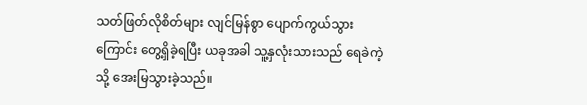သတ်ဖြတ်လိုစိတ်များ လျင်မြန်စွာ ပျောက်ကွယ်သွားကြောင်း တွေ့ရှိခဲ့ရပြီး ယခုအခါ သူ့နှလုံးသားသည် ရေခဲကဲ့သို့ အေးမြသွားခဲ့သည်။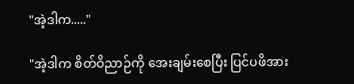"အဲ့ဒါက....."

"အဲ့ဒါက စိတ်ဝိညာဉ်ကို အေးချမ်းစေပြီး ပြင်ပဖိအား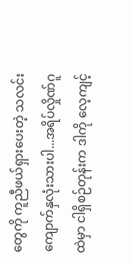တွေကို ကူညီဖယ်ရှားပေးတဲ့ သလင်းကျောက်နှလုံးသားပါ...အရိပ်လှိုဏ်ဂူထဲမှာ ငါရှိစဉ်တုန်းက ဒါကို လေ့ကျင့်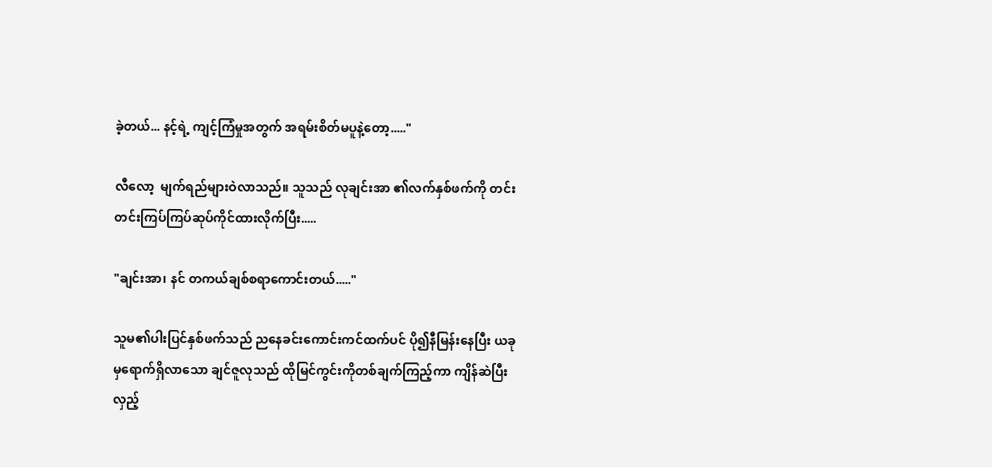ခဲ့တယ်... နင့်ရဲ့ ကျင့်ကြံမှုအတွက် အရမ်းစိတ်မပူနဲ့တော့....."

လီလော့  မျက်ရည်များဝဲလာသည်။ သူသည် လုချင်းအာ ၏လက်နှစ်ဖက်ကို တင်းတင်းကြပ်ကြပ်ဆုပ်ကိုင်ထားလိုက်ပြီး.....

"ချင်းအာ၊ နင် တကယ်ချစ်စရာကောင်းတယ်....."

သူမ၏ပါးပြင်နှစ်ဖက်သည် ညနေခင်းကောင်းကင်ထက်ပင် ပို၍နီမြန်းနေပြီး ယခုမှရောက်ရှိလာသော ချင်ဇူလုသည် ထိုမြင်ကွင်းကိုတစ်ချက်ကြည့်ကာ ကျိန်ဆဲပြီး လှည့်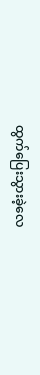ထွက်ပြေးသွားခဲ့လေ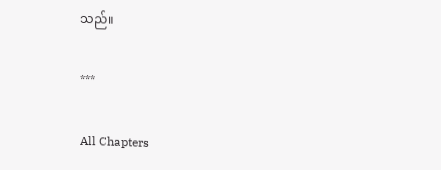သည်။

***

All Chapters